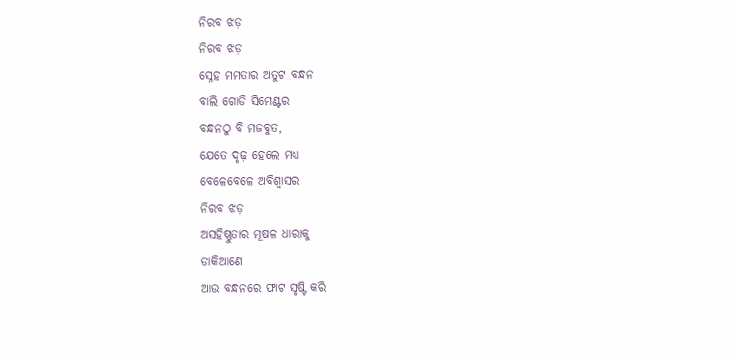ନିରବ ଝଡ଼
ନିରବ ଝଡ଼
ସ୍ନେହ ମମତାର ଅତୁଟ ବନ୍ଧନ
ବାଲି ଗୋଡି ସିମେଣ୍ଟର
ବନ୍ଧନଠୁ ବି ମଜବୁତ,
ଯେତେ ଦୃଢ଼ ହେଲେ ମଧ୍ୟ
ବେଳେବେଳେ ଅବିଶ୍ଵାସର
ନିରବ ଝଡ଼
ଅସହିଷ୍ଣୁତାର ମୂଷଳ ଧାରାକୁ
ଡାକିଆଣେ
ଆଉ ବନ୍ଧନରେ ଫାଟ ସୃଷ୍ଟି କରି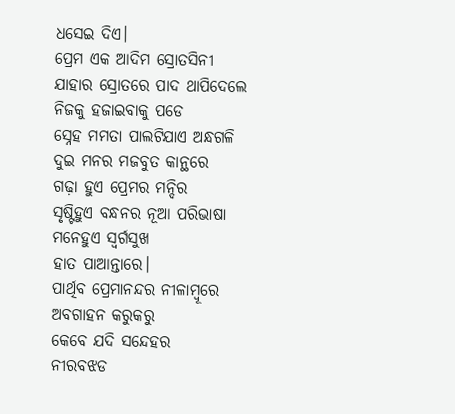ଧସେଇ ଦିଏ।
ପ୍ରେମ ଏକ ଆଦିମ ସ୍ରୋତସିନୀ
ଯାହାର ସ୍ରୋତରେ ପାଦ ଥାପିଦେଲେ
ନିଜକୁ ହଜାଇବାକୁ ପଡେ
ସ୍ନେହ ମମତା ପାଲଟିଯାଏ ଅନ୍ଧଗଳି
ଦୁଇ ମନର ମଜବୁତ କାନ୍ଥରେ
ଗଢ଼ା ହୁଏ ପ୍ରେମର ମନ୍ଦିର
ସୃଷ୍ଟିହୁଏ ବନ୍ଧନର ନୂଆ ପରିଭାଷା
ମନେହୁଏ ସ୍ଵର୍ଗସୁଖ
ହାତ ପାଆନ୍ତାରେ।
ପାର୍ଥିବ ପ୍ରେମାନନ୍ଦର ନୀଳାମ୍ଵୂରେ
ଅବଗାହନ କରୁକରୁ
କେବେ ଯଦି ସନ୍ଦେହର
ନୀରବଝଡ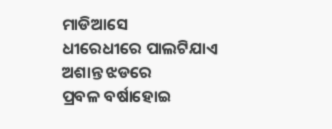ମାଡିଆସେ
ଧୀରେଧୀରେ ପାଲଟିଯାଏ
ଅଶାନ୍ତ ଝଡରେ
ପ୍ରବଳ ବର୍ଷାହୋଇ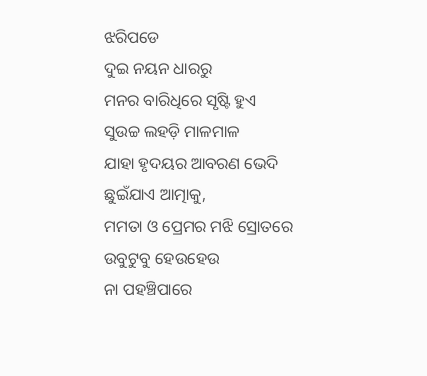ଝରିପଡେ
ଦୁଇ ନୟନ ଧାରରୁ
ମନର ବାରିଧିରେ ସୃଷ୍ଟି ହୁଏ
ସୁଉଚ୍ଚ ଲହଡ଼ି ମାଳମାଳ
ଯାହା ହୃଦୟର ଆବରଣ ଭେଦି
ଛୁଇଁଯାଏ ଆତ୍ମାକୁ,
ମମତା ଓ ପ୍ରେମର ମଝି ସ୍ରୋତରେ
ଉବୁଟୁବୁ ହେଉହେଉ
ନା ପହଞ୍ଚିପାରେ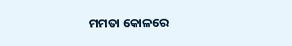ମମତା କୋଳରେ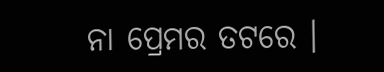ନା ପ୍ରେମର ତଟରେ ।